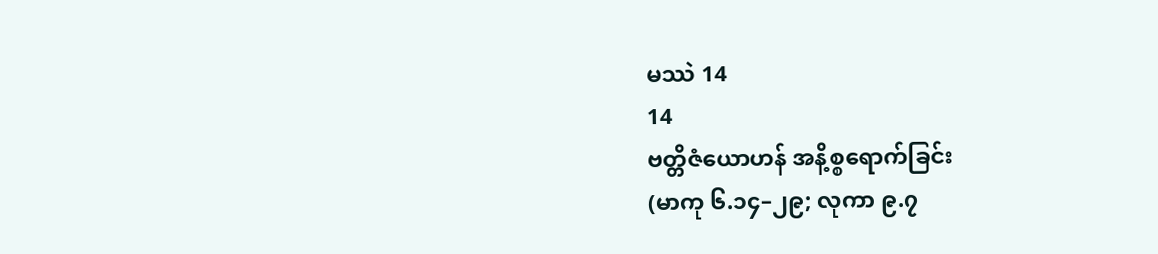မဿဲ 14
14
ဗတ္တိဇံယောဟန် အနိ့စ္စရောက်ခြင်း
(မာကု ၆.၁၄–၂၉; လုကာ ၉.၇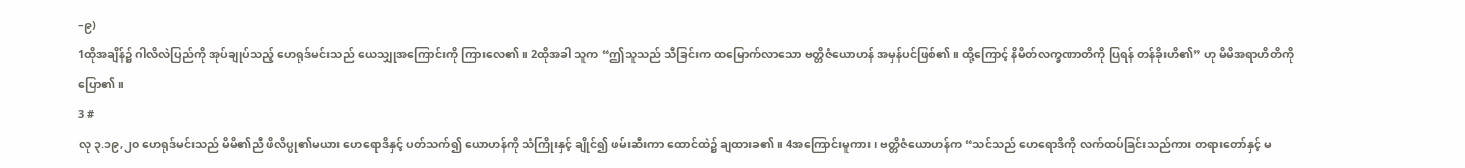–၉)
1ထိုအချိန်၌ ဂါလိလဲပြည်ကို အုပ်ချုပ်သည့် ဟေရုဒ်မင်းသည် ယေသျှုအကြောင်းကို ကြားလေ၏။ 2ထိုအခါ သူက “ဤသူသည် သီခြင်းက ထမြောက်လာသော ဗတ္တိဇံယောဟန် အမှန်ပင်ဖြစ်၏။ ထို့ကြောင့် နိမိတ်လက္ခဏာတိကို ပြရန် တန်ခိုးဟိ၏” ဟု မိမိအရာဟိတိကို ပြော၏။
3 #
လု ၃.၁၉,၂၀ ဟေရုဒ်မင်းသည် မိမိ၏ညီ ဖိလိပ္ပု၏မယား ဟေရောဒိနှင့် ပတ်သက်၍ ယောဟန်ကို သံကြိုးနှင့် ချိုင်၍ ဖမ်းဆီးကာ ထောင်ထဲ၌ ချထားခ၏။ 4အကြောင်းမူကား၊ ဗတ္တိဇံယောဟန်က “သင်သည် ဟေရောဒိကို လက်ထပ်ခြင်းသည်ကား တရားတော်နှင့် မ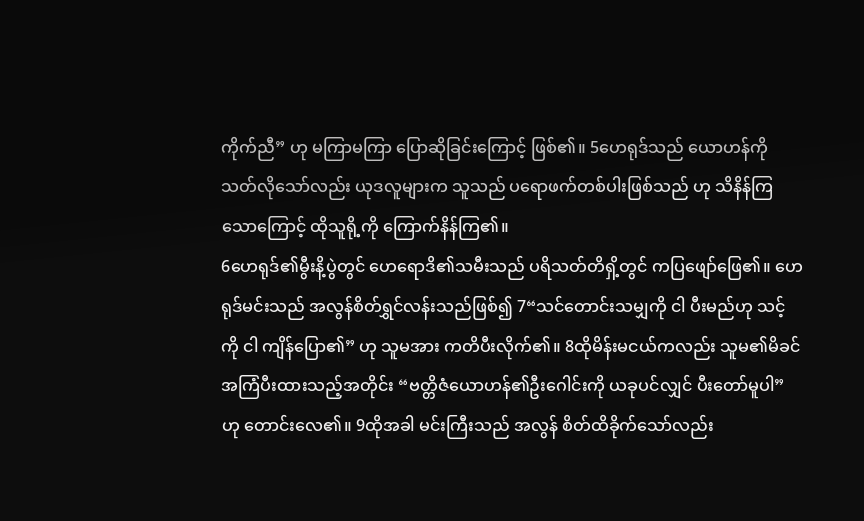ကိုက်ညီ” ဟု မကြာမကြာ ပြောဆိုခြင်းကြောင့် ဖြစ်၏။ 5ဟေရုဒ်သည် ယောဟန်ကို သတ်လိုသော်လည်း ယုဒလူများက သူသည် ပရောဖက်တစ်ပါးဖြစ်သည် ဟု သိနိန်ကြသောကြောင့် ထိုသူရို့ကို ကြောက်နိန်ကြ၏။
6ဟေရုဒ်၏မွီးနိ့ပွဲတွင် ဟေရောဒိ၏သမီးသည် ပရိသတ်တိရှိ့တွင် ကပြဖျော်ဖြေ၏။ ဟေရုဒ်မင်းသည် အလွန်စိတ်ရွှင်လန်းသည်ဖြစ်၍ 7“သင်တောင်းသမျှကို ငါ ပီးမည်ဟု သင့်ကို ငါ ကျိန်ပြော၏” ဟု သူမအား ကတိပီးလိုက်၏။ 8ထိုမိန်းမငယ်ကလည်း သူမ၏မိခင် အကြံပီးထားသည့်အတိုင်း “ဗတ္တိဇံယောဟန်၏ဦးဂေါင်းကို ယခုပင်လျှင် ပီးတော်မူပါ” ဟု တောင်းလေ၏။ 9ထိုအခါ မင်းကြီးသည် အလွန် စိတ်ထိခိုက်သော်လည်း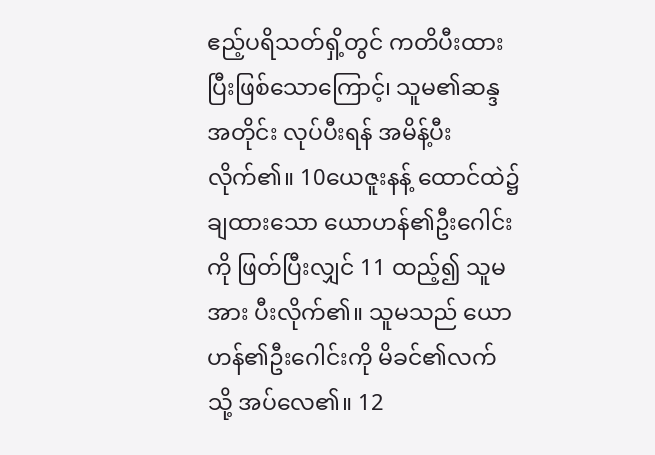ဧည့်ပရိသတ်ရှိ့တွင် ကတိပီးထားပြီးဖြစ်သောကြောင့်၊ သူမ၏ဆန္ဒအတိုင်း လုပ်ပီးရန် အမိန့်ပီးလိုက်၏။ 10ယေဇူးနန့် ထောင်ထဲ၌ ချထားသော ယောဟန်၏ဦးဂေါင်းကို ဖြတ်ပြီးလျှင် 11 ထည့်၍ သူမအား ပီးလိုက်၏။ သူမသည် ယောဟန်၏ဦးဂေါင်းကို မိခင်၏လက်သို့ အပ်လေ၏။ 12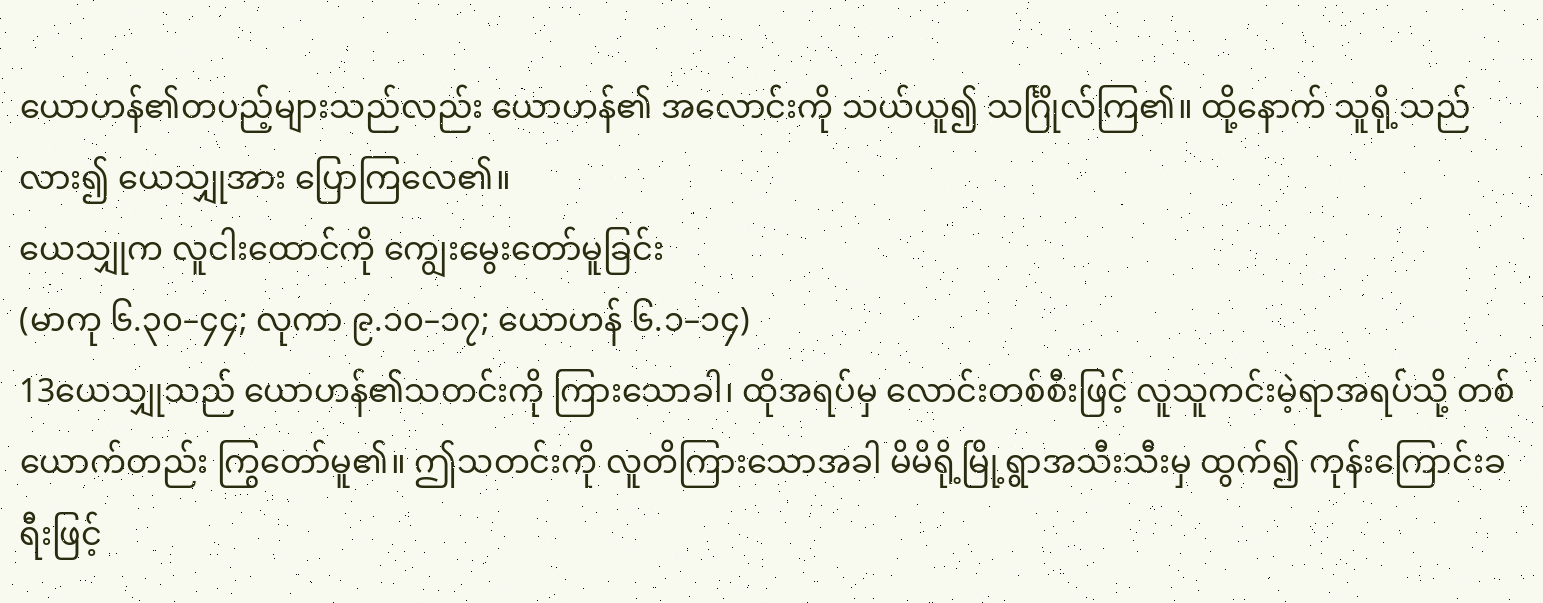ယောဟန်၏တပည့်များသည်လည်း ယောဟန်၏ အလောင်းကို သယ်ယူ၍ သင်္ဂြိုလ်ကြ၏။ ထို့နောက် သူရို့သည် လား၍ ယေသျှုအား ပြောကြလေ၏။
ယေသျှုက လူငါးထောင်ကို ကျွေးမွေးတော်မူခြင်း
(မာကု ၆.၃၀–၄၄; လုကာ ၉.၁၀–၁၇; ယောဟန် ၆.၁–၁၄)
13ယေသျှုသည် ယောဟန်၏သတင်းကို ကြားသောခါ၊ ထိုအရပ်မှ လောင်းတစ်စီးဖြင့် လူသူကင်းမဲ့ရာအရပ်သို့ တစ်ယောက်တည်း ကြွတော်မူ၏။ ဤသတင်းကို လူတိကြားသောအခါ မိမိရို့မြို့ရွာအသီးသီးမှ ထွက်၍ ကုန်းကြောင်းခရီးဖြင့်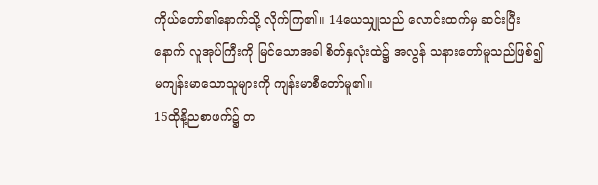ကိုယ်တော်၏နောက်သို့ လိုက်ကြ၏။ 14ယေသျှုသည် လောင်းထက်မှ ဆင်းပြီးနောက် လူအုပ်ကြီးကို မြင်သောအခါ စိတ်နှလုံးထဲ၌ အလွန် သနားတော်မူသည်ဖြစ်၍ မကျန်းမာသောသူများကို ကျန်းမာစီတော်မူ၏။
15ထိုနိ့ညစာဖက်၌ တ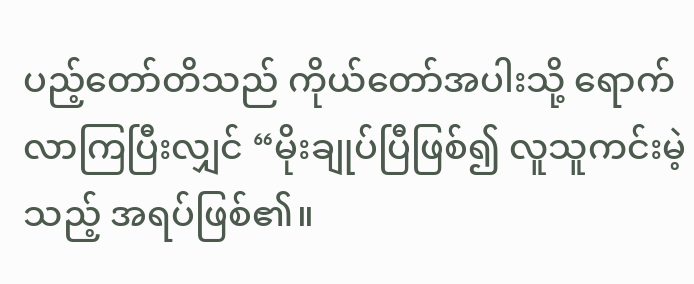ပည့်တော်တိသည် ကိုယ်တော်အပါးသို့ ရောက်လာကြပြီးလျှင် “မိုးချုပ်ပြီဖြစ်၍ လူသူကင်းမဲ့သည့် အရပ်ဖြစ်၏။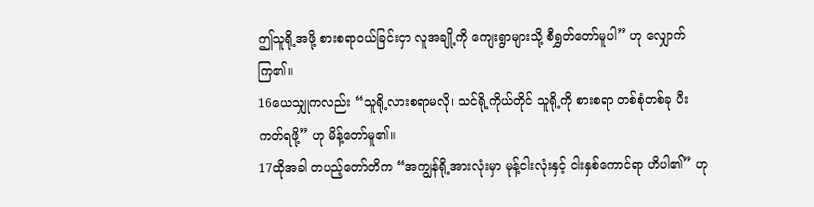ဤသူရို့အဖို့ စားစရာဝယ်ခြင်းငှာ လူအချို့ကို ကျေးရွာများသို့ စီရွှတ်တော်မူပါ” ဟု လျှောက်ကြ၏။
16ယေသျှုကလည်း “သူရို့လားစရာမလို၊ သင်ရို့ကိုယ်တိုင် သူရို့ကို စားစရာ တစ်စုံတစ်ခု ပီးကတ်ရဖို့” ဟု မိန့်တော်မူ၏။
17ထိုအခါ တပည့်တော်တိက “အကျွန်ရို့အားလုံးမှာ မုန့်ငါးလုံးနှင့် ငါးနှစ်ကောင်ရာ ဟိပါ၏” ဟု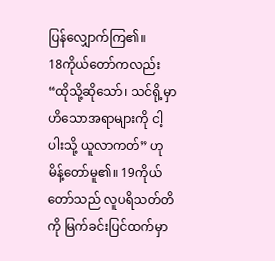ပြန်လျှောက်ကြ၏။
18ကိုယ်တော်ကလည်း “ထိုသို့ဆိုသော်၊ သင်ရို့မှာ ဟိသောအရာများကို ငါ့ပါးသို့ ယူလာကတ်” ဟု မိန့်တော်မူ၏။ 19ကိုယ်တော်သည် လူပရိသတ်တိကို မြက်ခင်းပြင်ထက်မှာ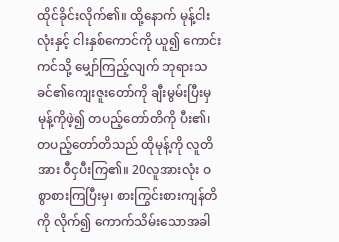ထိုင်ခိုင်းလိုက်၏။ ထို့နောက် မုန့်ငါးလုံးနှင့် ငါးနှစ်ကောင်ကို ယူ၍ ကောင်းကင်သို့ မျှော်ကြည့်လျက် ဘုရားသခင်၏ကျေးဇူးတော်ကို ချီးမွမ်းပြီးမှ မုန့်ကိုဖဲ့၍ တပည့်တော်တိကို ပီး၏၊ တပည့်တော်တိသည် ထိုမုန့်ကို လူတိအား ဝီငှပီးကြ၏။ 20လူအားလုံး ဝစွာစားကြပြီးမှ၊ စားကြွင်းစားကျန်တိကို လိုက်၍ ကောက်သိမ်းသောအခါ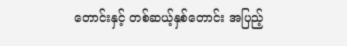တောင်းနှင့် တစ်ဆယ့်နှစ်တောင်း အပြည့်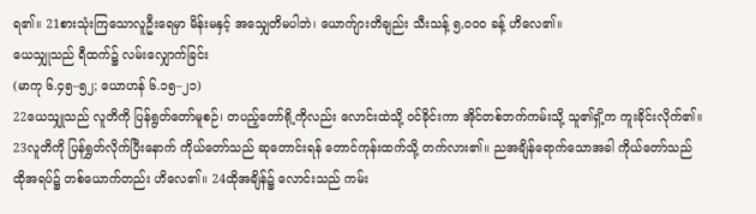ရ၏။ 21စားသုံးကြသောလူဦးရေမှာ မိန်းမနှင့် အသျှေတိမပါဘဲ၊ ယောက်ျားတိချည်း သီးသန့် ၅,၀၀၀ ခန့် ဟိလေ၏။
ယေသျှုသည် ရီထက်၌ လမ်းလျှောက်ခြင်း
(မာကု ၆.၄၅–၅၂; ယောဟန် ၆.၁၅–၂၁)
22ယေသျှုသည် လူတိကို ပြန်ရွတ်တော်မူစဉ်၊ တပည့်တော်ရို့ကိုလည်း လောင်းထဲသို့ ဝင်ခိုင်းကာ အိုင်တစ်ဘက်ကမ်းသို့ သူ၏ရှိ့က ကူးခိုင်းလိုက်၏။ 23လူတိကို ပြန်ရွှတ်လိုက်ပြီးနောက် ကိုယ်တော်သည် ဆုတောင်းရန် တောင်ကုန်းထက်သို့ တက်လား၏။ ညအချိန်ရောက်သောအခါ ကိုယ်တော်သည် ထိုအရပ်၌ တစ်ယောက်တည်း ဟိလေ၏။ 24ထိုအချိန်၌ လောင်းသည် ကမ်း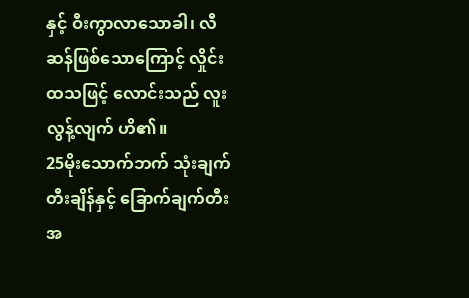နှင့် ဝီးကွာလာသောခါ၊ လီဆန်ဖြစ်သောကြောင့် လှိုင်းထသဖြင့် လောင်းသည် လူးလွန့်လျက် ဟိ၏။
25မိုးသောက်ဘက် သုံးချက်တီးချိန်နှင့် ခြောက်ချက်တီးအ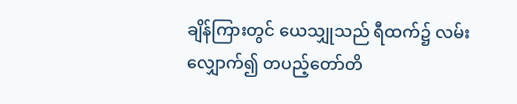ချိန်ကြားတွင် ယေသျှုသည် ရီထက်၌ လမ်းလျှောက်၍ တပည့်တော်တိ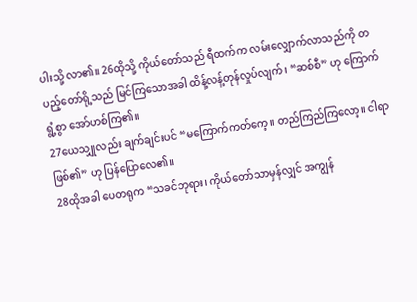ပါးသို့ လာ၏။ 26ထိုသို့ ကိုယ်တော်သည် ရီထက်က လမ်းလျှောက်လာသည်ကို တပည့်တော်ရို့သည် မြင်ကြသောအခါ ထိန့်လန့်တုန်လှုပ်လျက်၊ “ဆစ်စီ” ဟု ကြောက်ရွံ့စွာ အော်ဟစ်ကြ၏။
27ယေသျှုလည်း ချက်ချင်းပင် “မကြောက်ကတ်ကေ့။ တည်ကြည်ကြလော့။ ငါရာဖြစ်၏” ဟု ပြန်ပြောလေ၏။
28ထိုအခါ ပေတရုက “သခင်ဘုရား၊ ကိုယ်တော်သာမှန်လျှင် အကျွန်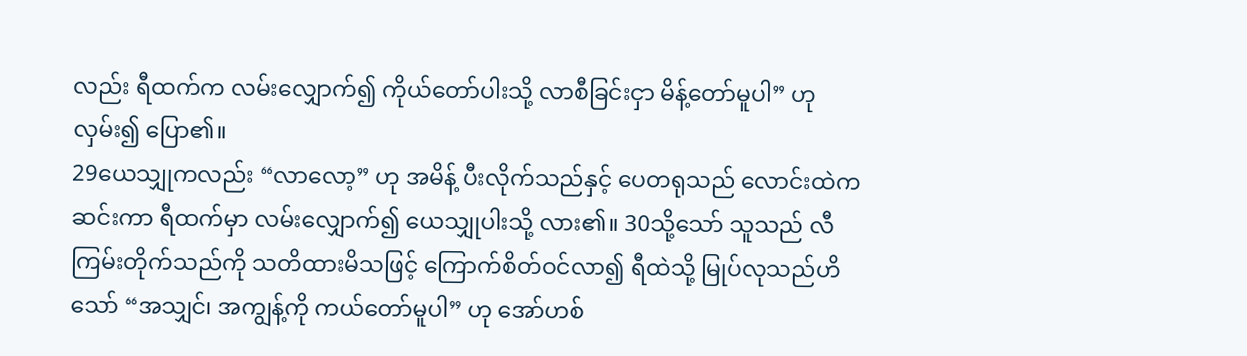လည်း ရီထက်က လမ်းလျှောက်၍ ကိုယ်တော်ပါးသို့ လာစီခြင်းငှာ မိန့်တော်မူပါ” ဟု လှမ်း၍ ပြော၏။
29ယေသျှုကလည်း “လာလော့” ဟု အမိန့် ပီးလိုက်သည်နှင့် ပေတရုသည် လောင်းထဲက ဆင်းကာ ရီထက်မှာ လမ်းလျှောက်၍ ယေသျှုပါးသို့ လား၏။ 30သို့သော် သူသည် လီကြမ်းတိုက်သည်ကို သတိထားမိသဖြင့် ကြောက်စိတ်ဝင်လာ၍ ရီထဲသို့ မြုပ်လုသည်ဟိသော် “အသျှင်၊ အကျွန့်ကို ကယ်တော်မူပါ” ဟု အော်ဟစ်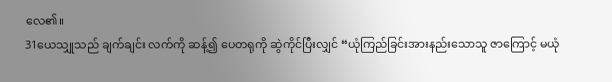လေ၏။
31ယေသျှုသည် ချက်ချင်း လက်ကို ဆန့်၍ ပေတရုကို ဆွဲကိုင်ပြီးလျှင် “ယုံကြည်ခြင်းအားနည်းသောသူ ဇာကြောင့် မယုံ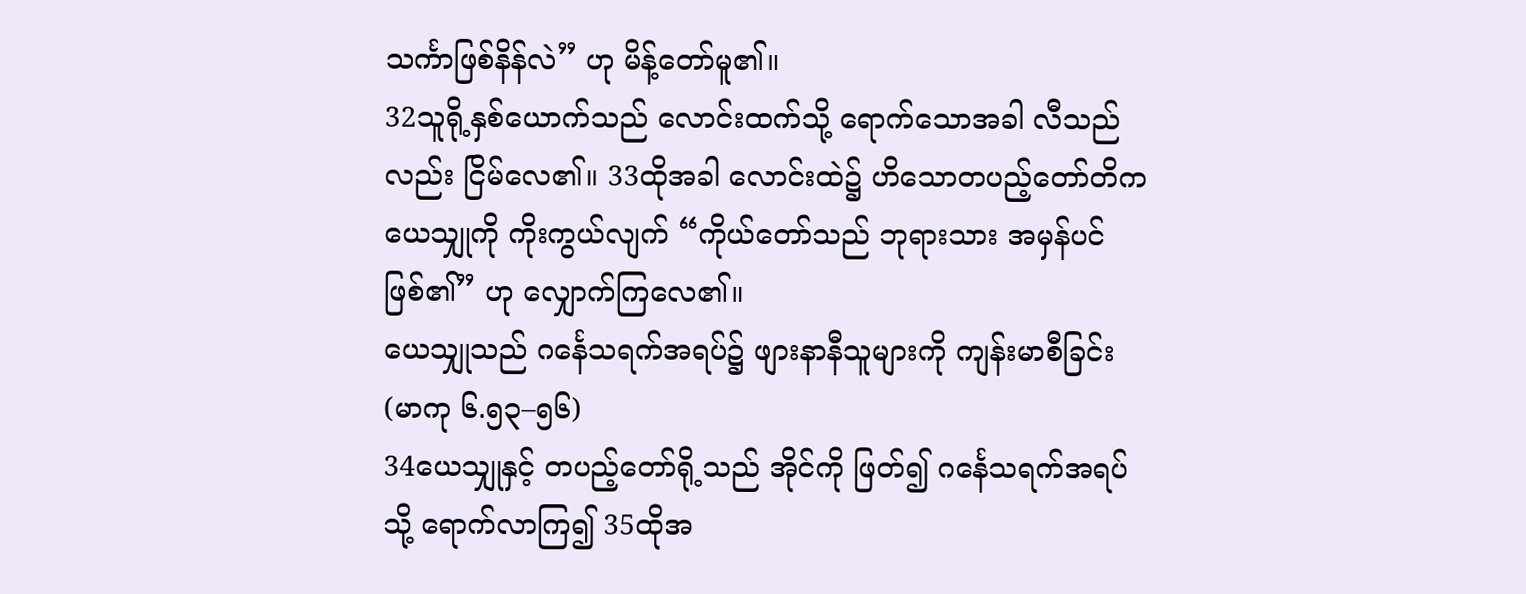သင်္ကာဖြစ်နိန်လဲ” ဟု မိန့်တော်မူ၏။
32သူရို့နှစ်ယောက်သည် လောင်းထက်သို့ ရောက်သောအခါ လီသည်လည်း ငြိမ်လေ၏။ 33ထိုအခါ လောင်းထဲ၌ ဟိသောတပည့်တော်တိက ယေသျှုကို ကိုးကွယ်လျက် “ကိုယ်တော်သည် ဘုရားသား အမှန်ပင် ဖြစ်၏” ဟု လျှောက်ကြလေ၏။
ယေသျှုသည် ဂင်္နေသရက်အရပ်၌ ဖျားနာနီသူများကို ကျန်းမာစီခြင်း
(မာကု ၆.၅၃–၅၆)
34ယေသျှုနှင့် တပည့်တော်ရို့သည် အိုင်ကို ဖြတ်၍ ဂင်္နေသရက်အရပ်သို့ ရောက်လာကြ၍ 35ထိုအ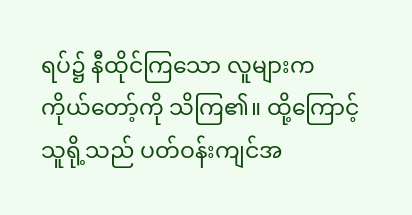ရပ်၌ နီထိုင်ကြသော လူများက ကိုယ်တော့်ကို သိကြ၏။ ထို့ကြောင့် သူရို့သည် ပတ်ဝန်းကျင်အ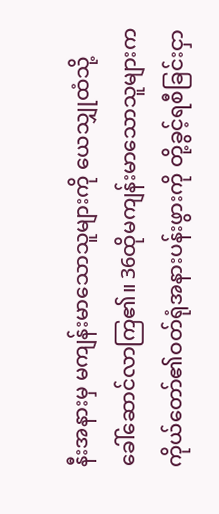နီးအနားမှ မကျန်းမာသောသူများကို ယေသျှုထံသို့ ခေါ်ဆောင်လာကြ၏။ 36ထိုမကျန်းမာသောသူများက ကိုယ်တော်၏ဝတ်ရုံအနားပန်းဖွားကို တို့ခွင့်ရစီခြင်းငှာ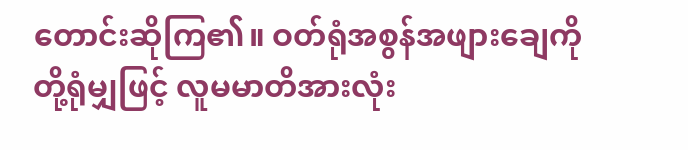တောင်းဆိုကြ၏။ ဝတ်ရုံအစွန်အဖျားချေကို တို့ရုံမျှဖြင့် လူမမာတိအားလုံး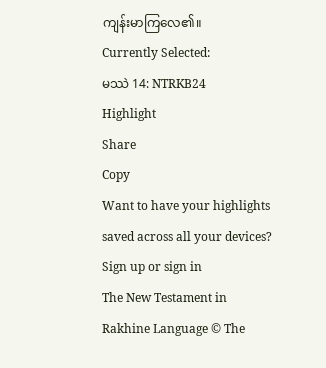ကျန်းမာကြလေ၏။
Currently Selected:
မဿဲ 14: NTRKB24
Highlight
Share
Copy
Want to have your highlights saved across all your devices? Sign up or sign in
The New Testament in Rakhine Language © The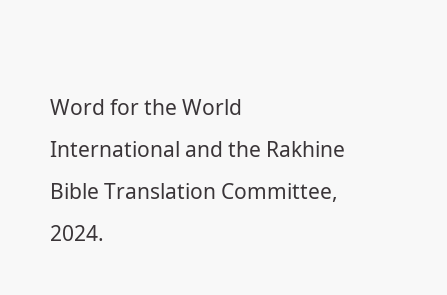Word for the World International and the Rakhine Bible Translation Committee, 2024.